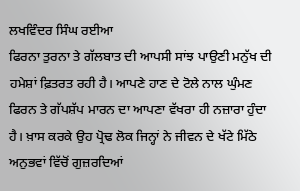ਲਖਵਿੰਦਰ ਸਿੰਘ ਰਈਆ
ਫਿਰਨਾ ਤੁਰਨਾ ਤੇ ਗੱਲਬਾਤ ਦੀ ਆਪਸੀ ਸਾਂਝ ਪਾਉਣੀ ਮਨੁੱਖ ਦੀ ਹਮੇਸ਼ਾਂ ਫ਼ਿਤਰਤ ਰਹੀ ਹੈ। ਆਪਣੇ ਹਾਣ ਦੇ ਟੋਲੇ ਨਾਲ ਘੁੰਮਣ ਫਿਰਨ ਤੇ ਗੱਪਸ਼ੱਪ ਮਾਰਨ ਦਾ ਆਪਣਾ ਵੱਖਰਾ ਹੀ ਨਜ਼ਾਰਾ ਹੁੰਦਾ ਹੈ। ਖ਼ਾਸ ਕਰਕੇ ਉਹ ਪ੍ਰੋਢ ਲੋਕ ਜਿਨ੍ਹਾਂ ਨੇ ਜੀਵਨ ਦੇ ਖੱਟੇ ਮਿੱਠੇ ਅਨੁਭਵਾਂ ਵਿੱਚੋਂ ਗੁਜ਼ਰਦਿਆਂ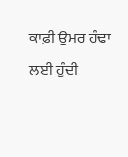ਕਾਫ਼ੀ ਉਮਰ ਹੰਢਾ ਲਈ ਹੁੰਦੀ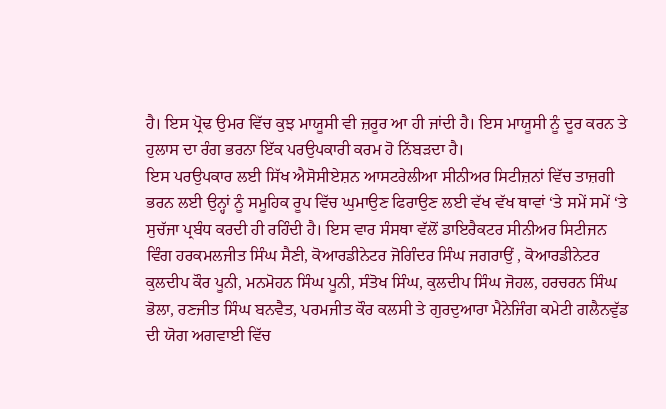ਹੈ। ਇਸ ਪ੍ਰੋਢ ਉਮਰ ਵਿੱਚ ਕੁਝ ਮਾਯੂਸੀ ਵੀ ਜ਼ਰੂਰ ਆ ਹੀ ਜਾਂਦੀ ਹੈ। ਇਸ ਮਾਯੂਸੀ ਨੂੰ ਦੂਰ ਕਰਨ ਤੇ ਹੁਲਾਸ ਦਾ ਰੰਗ ਭਰਨਾ ਇੱਕ ਪਰਉਪਕਾਰੀ ਕਰਮ ਹੋ ਨਿੱਬੜਦਾ ਹੈ।
ਇਸ ਪਰਉਪਕਾਰ ਲਈ ਸਿੱਖ ਐਸੋਸੀਏਸ਼ਨ ਆਸਟਰੇਲੀਆ ਸੀਨੀਅਰ ਸਿਟੀਜ਼ਨਾਂ ਵਿੱਚ ਤਾਜ਼ਗੀ ਭਰਨ ਲਈ ਉਨ੍ਹਾਂ ਨੂੰ ਸਮੂਹਿਕ ਰੂਪ ਵਿੱਚ ਘੁਮਾਉਣ ਫਿਰਾਉਣ ਲਈ ਵੱਖ ਵੱਖ ਥਾਵਾਂ ‘ਤੇ ਸਮੇਂ ਸਮੇਂ ‘ਤੇ ਸੁਚੱਜਾ ਪ੍ਰਬੰਧ ਕਰਦੀ ਹੀ ਰਹਿੰਦੀ ਹੈ। ਇਸ ਵਾਰ ਸੰਸਥਾ ਵੱਲੋਂ ਡਾਇਰੈਕਟਰ ਸੀਨੀਅਰ ਸਿਟੀਜਨ ਵਿੰਗ ਹਰਕਮਲਜੀਤ ਸਿੰਘ ਸੈਣੀ, ਕੋਆਰਡੀਨੇਟਰ ਜੋਗਿੰਦਰ ਸਿੰਘ ਜਗਰਾਉਂ , ਕੋਆਰਡੀਨੇਟਰ ਕੁਲਦੀਪ ਕੌਰ ਪੂਨੀ, ਮਨਮੋਹਨ ਸਿੰਘ ਪੂਨੀ, ਸੰਤੋਖ ਸਿੰਘ, ਕੁਲਦੀਪ ਸਿੰਘ ਜੋਹਲ, ਹਰਚਰਨ ਸਿੰਘ ਭੋਲਾ, ਰਣਜੀਤ ਸਿੰਘ ਬਨਵੈਤ, ਪਰਮਜੀਤ ਕੌਰ ਕਲਸੀ ਤੇ ਗੁਰਦੁਆਰਾ ਮੈਨੇਜਿੰਗ ਕਮੇਟੀ ਗਲੈਨਵੁੱਡ ਦੀ ਯੋਗ ਅਗਵਾਈ ਵਿੱਚ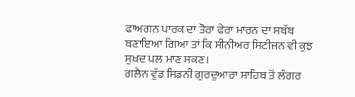ਫਾਅਗਨ ਪਾਰਕ ਦਾ ਤੋਰਾ ਫੇਰਾ ਮਾਰਨ ਦਾ ਸਬੱਬ ਬਣਾਇਆ ਗਿਆ ਤਾਂ ਕਿ ਸੀਨੀਅਰ ਸਿਟੀਜਨ ਵੀ ਕੁਝ ਸੁਖ਼ਦ ਪਲ ਮਾਣ ਸਕਣ।
ਗਲੈਨ ਵੁੱਡ ਸਿਡਨੀ ਗੁਰਦੁਆਰਾ ਸਾਹਿਬ ਤੋਂ ਲੰਗਰ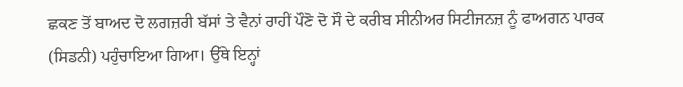ਛਕਣ ਤੋਂ ਬਾਅਦ ਦੋ ਲਗਜ਼ਰੀ ਬੱਸਾਂ ਤੇ ਵੈਨਾਂ ਰਾਹੀਂ ਪੌਣੋ ਦੋ ਸੌ ਦੇ ਕਰੀਬ ਸੀਨੀਅਰ ਸਿਟੀਜਨਜ਼ ਨੂੰ ਫਾਅਗਨ ਪਾਰਕ (ਸਿਡਨੀ) ਪਹੁੰਚਾਇਆ ਗਿਆ। ਉੱਥੇ ਇਨ੍ਹਾਂ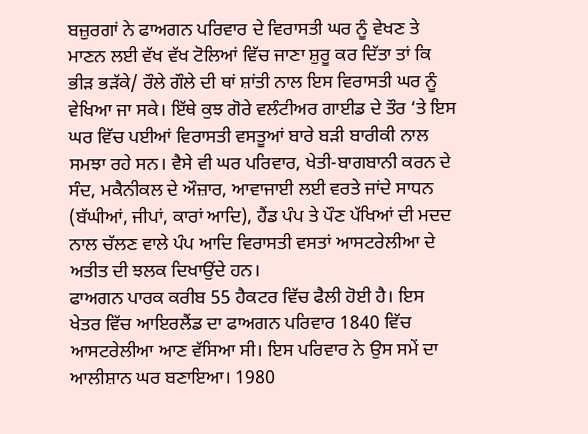ਬਜ਼ੁਰਗਾਂ ਨੇ ਫਾਅਗਨ ਪਰਿਵਾਰ ਦੇ ਵਿਰਾਸਤੀ ਘਰ ਨੂੰ ਵੇਖਣ ਤੇ ਮਾਣਨ ਲਈ ਵੱਖ ਵੱਖ ਟੋਲਿਆਂ ਵਿੱਚ ਜਾਣਾ ਸ਼ੁਰੂ ਕਰ ਦਿੱਤਾ ਤਾਂ ਕਿ ਭੀੜ ਭੜੱਕੇ/ ਰੌਲੇ ਗੌਲੇ ਦੀ ਥਾਂ ਸ਼ਾਂਤੀ ਨਾਲ ਇਸ ਵਿਰਾਸਤੀ ਘਰ ਨੂੰ ਵੇਖਿਆ ਜਾ ਸਕੇ। ਇੱਥੇ ਕੁਝ ਗੋਰੇ ਵਲੰਟੀਅਰ ਗਾਈਡ ਦੇ ਤੌਰ ‘ਤੇ ਇਸ ਘਰ ਵਿੱਚ ਪਈਆਂ ਵਿਰਾਸਤੀ ਵਸਤੂਆਂ ਬਾਰੇ ਬੜੀ ਬਾਰੀਕੀ ਨਾਲ ਸਮਝਾ ਰਹੇ ਸਨ। ਵੈਸੇ ਵੀ ਘਰ ਪਰਿਵਾਰ, ਖੇਤੀ-ਬਾਗਬਾਨੀ ਕਰਨ ਦੇ ਸੰਦ, ਮਕੈਨੀਕਲ ਦੇ ਔਜ਼ਾਰ, ਆਵਾਜਾਈ ਲਈ ਵਰਤੇ ਜਾਂਦੇ ਸਾਧਨ (ਬੱਘੀਆਂ, ਜੀਪਾਂ, ਕਾਰਾਂ ਆਦਿ), ਹੈਂਡ ਪੰਪ ਤੇ ਪੌਣ ਪੱਖਿਆਂ ਦੀ ਮਦਦ ਨਾਲ ਚੱਲਣ ਵਾਲੇ ਪੰਪ ਆਦਿ ਵਿਰਾਸਤੀ ਵਸਤਾਂ ਆਸਟਰੇਲੀਆ ਦੇ ਅਤੀਤ ਦੀ ਝਲਕ ਦਿਖਾਉਂਦੇ ਹਨ।
ਫਾਅਗਨ ਪਾਰਕ ਕਰੀਬ 55 ਹੈਕਟਰ ਵਿੱਚ ਫੈਲੀ ਹੋਈ ਹੈ। ਇਸ ਖੇਤਰ ਵਿੱਚ ਆਇਰਲੈਂਡ ਦਾ ਫਾਅਗਨ ਪਰਿਵਾਰ 1840 ਵਿੱਚ ਆਸਟਰੇਲੀਆ ਆਣ ਵੱਸਿਆ ਸੀ। ਇਸ ਪਰਿਵਾਰ ਨੇ ਉਸ ਸਮੇਂ ਦਾ ਆਲੀਸ਼ਾਨ ਘਰ ਬਣਾਇਆ। 1980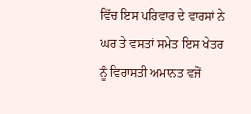ਵਿੱਚ ਇਸ ਪਰਿਵਾਰ ਦੇ ਵਾਰਸਾਂ ਨੇ ਘਰ ਤੇ ਵਸਤਾਂ ਸਮੇਤ ਇਸ ਖੇਤਰ ਨੂੰ ਵਿਰਾਸਤੀ ਅਮਾਨਤ ਵਜੋਂ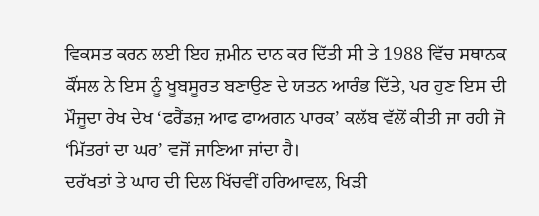ਵਿਕਸਤ ਕਰਨ ਲਈ ਇਹ ਜ਼ਮੀਨ ਦਾਨ ਕਰ ਦਿੱਤੀ ਸੀ ਤੇ 1988 ਵਿੱਚ ਸਥਾਨਕ ਕੌਂਸਲ ਨੇ ਇਸ ਨੂੰ ਖੂਬਸੂਰਤ ਬਣਾਉਣ ਦੇ ਯਤਨ ਆਰੰਭ ਦਿੱਤੇ, ਪਰ ਹੁਣ ਇਸ ਦੀ ਮੌਜੂਦਾ ਰੇਖ ਦੇਖ ‘ਫਰੈਂਡਜ਼ ਆਫ ਫਾਅਗਨ ਪਾਰਕ’ ਕਲੱਬ ਵੱਲੋਂ ਕੀਤੀ ਜਾ ਰਹੀ ਜੋ ‘ਮਿੱਤਰਾਂ ਦਾ ਘਰ’ ਵਜੋਂ ਜਾਣਿਆ ਜਾਂਦਾ ਹੈ।
ਦਰੱਖਤਾਂ ਤੇ ਘਾਹ ਦੀ ਦਿਲ ਖਿੱਚਵੀਂ ਹਰਿਆਵਲ, ਖਿੜੀ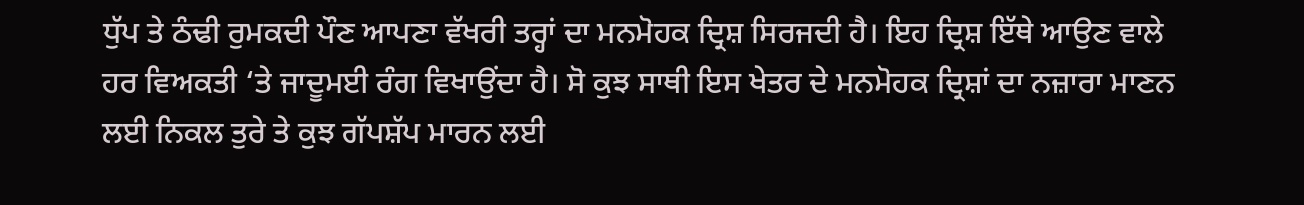ਧੁੱਪ ਤੇ ਠੰਢੀ ਰੁਮਕਦੀ ਪੌਣ ਆਪਣਾ ਵੱਖਰੀ ਤਰ੍ਹਾਂ ਦਾ ਮਨਮੋਹਕ ਦ੍ਰਿਸ਼ ਸਿਰਜਦੀ ਹੈ। ਇਹ ਦ੍ਰਿਸ਼ ਇੱਥੇ ਆਉਣ ਵਾਲੇ ਹਰ ਵਿਅਕਤੀ ‘ਤੇ ਜਾਦੂਮਈ ਰੰਗ ਵਿਖਾਉਂਦਾ ਹੈ। ਸੋ ਕੁਝ ਸਾਥੀ ਇਸ ਖੇਤਰ ਦੇ ਮਨਮੋਹਕ ਦ੍ਰਿਸ਼ਾਂ ਦਾ ਨਜ਼ਾਰਾ ਮਾਣਨ ਲਈ ਨਿਕਲ ਤੁਰੇ ਤੇ ਕੁਝ ਗੱਪਸ਼ੱਪ ਮਾਰਨ ਲਈ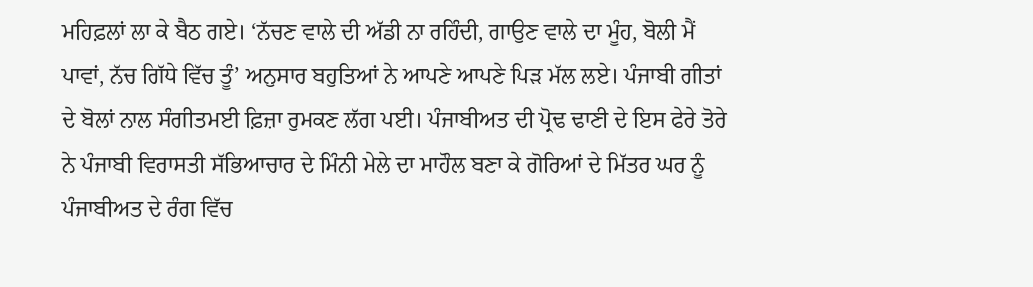ਮਹਿਫ਼ਲਾਂ ਲਾ ਕੇ ਬੈਠ ਗਏ। ‘ਨੱਚਣ ਵਾਲੇ ਦੀ ਅੱਡੀ ਨਾ ਰਹਿੰਦੀ, ਗਾਉਣ ਵਾਲੇ ਦਾ ਮੂੰਹ, ਬੋਲੀ ਮੈਂ ਪਾਵਾਂ, ਨੱਚ ਗਿੱਧੇ ਵਿੱਚ ਤੂੰ’ ਅਨੁਸਾਰ ਬਹੁਤਿਆਂ ਨੇ ਆਪਣੇ ਆਪਣੇ ਪਿੜ ਮੱਲ ਲਏ। ਪੰਜਾਬੀ ਗੀਤਾਂ ਦੇ ਬੋਲਾਂ ਨਾਲ ਸੰਗੀਤਮਈ ਫ਼ਿਜ਼ਾ ਰੁਮਕਣ ਲੱਗ ਪਈ। ਪੰਜਾਬੀਅਤ ਦੀ ਪ੍ਰੋਢ ਢਾਣੀ ਦੇ ਇਸ ਫੇਰੇ ਤੋਰੇ ਨੇ ਪੰਜਾਬੀ ਵਿਰਾਸਤੀ ਸੱਭਿਆਚਾਰ ਦੇ ਮਿੰਨੀ ਮੇਲੇ ਦਾ ਮਾਹੌਲ ਬਣਾ ਕੇ ਗੋਰਿਆਂ ਦੇ ਮਿੱਤਰ ਘਰ ਨੂੰ ਪੰਜਾਬੀਅਤ ਦੇ ਰੰਗ ਵਿੱਚ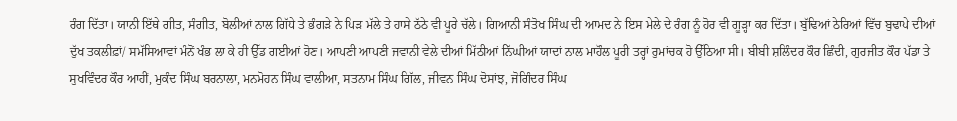ਰੰਗ ਦਿੱਤਾ। ਯਾਨੀ ਇੱਥੇ ਗੀਤ, ਸੰਗੀਤ, ਬੋਲੀਆਂ ਨਾਲ ਗਿੱਧੇ ਤੇ ਭੰਗੜੇ ਨੇ ਪਿੜ ਮੱਲੇ ਤੇ ਹਾਸੇ ਠੱਠੇ ਵੀ ਪੂਰੇ ਚੱਲੇ। ਗਿਆਨੀ ਸੰਤੋਖ ਸਿੰਘ ਦੀ ਆਮਦ ਨੇ ਇਸ ਮੇਲੇ ਦੇ ਰੰਗ ਨੂੰ ਹੋਰ ਵੀ ਗੂੜ੍ਹਾ ਕਰ ਦਿੱਤਾ। ਬੁੱਢਿਆਂ ਠੇਰਿਆਂ ਵਿੱਚ ਬੁਢਾਪੇ ਦੀਆਂ ਦੁੱਖ ਤਕਲੀਫ਼ਾਂ/ ਸਮੱਸਿਆਵਾਂ ਮੰਨੋਂ ਖੰਭ ਲਾ ਕੇ ਹੀ ਉੱਡ ਗਈਆਂ ਹੋਣ। ਆਪਣੀ ਆਪਣੀ ਜਵਾਨੀ ਵੇਲੇ ਦੀਆਂ ਮਿੱਠੀਆਂ ਨਿੱਘੀਆਂ ਯਾਦਾਂ ਨਾਲ ਮਾਹੌਲ ਪੂਰੀ ਤਰ੍ਹਾਂ ਰੁਮਾਂਚਕ ਹੋ ਉੱਠਿਆ ਸੀ। ਬੀਬੀ ਸ਼ਲਿੰਦਰ ਕੌਰ ਛਿੰਦੀ, ਗੁਰਜੀਤ ਕੌਰ ਪੱਡਾ ਤੇ ਸੁਖਵਿੰਦਰ ਕੌਰ ਆਹੀਂ, ਮੁਕੰਦ ਸਿੰਘ ਬਰਨਾਲਾ, ਮਨਮੋਹਨ ਸਿੰਘ ਵਾਲੀਆ, ਸਤਨਾਮ ਸਿੰਘ ਗਿੱਲ, ਜੀਵਨ ਸਿੰਘ ਦੋਸਾਂਝ, ਜੋਗਿੰਦਰ ਸਿੰਘ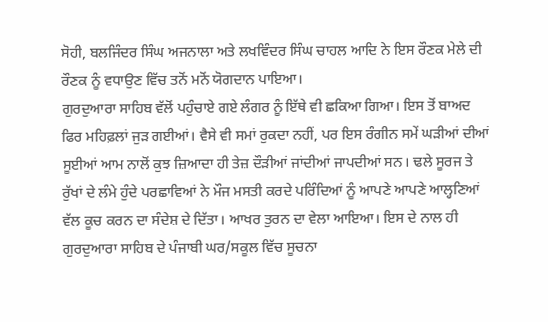ਸੋਹੀ, ਬਲਜਿੰਦਰ ਸਿੰਘ ਅਜਨਾਲਾ ਅਤੇ ਲਖਵਿੰਦਰ ਸਿੰਘ ਚਾਹਲ ਆਦਿ ਨੇ ਇਸ ਰੌਣਕ ਮੇਲੇ ਦੀ ਰੌਣਕ ਨੂੰ ਵਧਾਉਣ ਵਿੱਚ ਤਨੋਂ ਮਨੋਂ ਯੋਗਦਾਨ ਪਾਇਆ।
ਗੁਰਦੁਆਰਾ ਸਾਹਿਬ ਵੱਲੋਂ ਪਹੁੰਚਾਏ ਗਏ ਲੰਗਰ ਨੂੰ ਇੱਥੇ ਵੀ ਛਕਿਆ ਗਿਆ। ਇਸ ਤੋਂ ਬਾਅਦ ਫਿਰ ਮਹਿਫ਼ਲਾਂ ਜੁੜ ਗਈਆਂ। ਵੈਸੇ ਵੀ ਸਮਾਂ ਰੁਕਦਾ ਨਹੀਂ, ਪਰ ਇਸ ਰੰਗੀਨ ਸਮੇਂ ਘੜੀਆਂ ਦੀਆਂ ਸੂਈਆਂ ਆਮ ਨਾਲੋਂ ਕੁਝ ਜ਼ਿਆਦਾ ਹੀ ਤੇਜ਼ ਦੌੜੀਆਂ ਜਾਂਦੀਆਂ ਜਾਪਦੀਆਂ ਸਨ। ਢਲੇ ਸੂਰਜ ਤੇ ਰੁੱਖਾਂ ਦੇ ਲੰਮੇ ਹੁੰਦੇ ਪਰਛਾਵਿਆਂ ਨੇ ਮੌਜ ਮਸਤੀ ਕਰਦੇ ਪਰਿੰਦਿਆਂ ਨੂੰ ਆਪਣੇ ਆਪਣੇ ਆਲ੍ਹਣਿਆਂ ਵੱਲ ਕੂਚ ਕਰਨ ਦਾ ਸੰਦੇਸ਼ ਦੇ ਦਿੱਤਾ। ਆਖਰ ਤੁਰਨ ਦਾ ਵੇਲਾ ਆਇਆ। ਇਸ ਦੇ ਨਾਲ ਹੀ ਗੁਰਦੁਆਰਾ ਸਾਹਿਬ ਦੇ ਪੰਜਾਬੀ ਘਰ/ਸਕੂਲ ਵਿੱਚ ਸੂਚਨਾ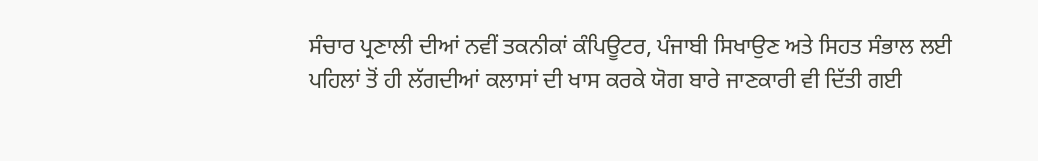ਸੰਚਾਰ ਪ੍ਰਣਾਲੀ ਦੀਆਂ ਨਵੀਂ ਤਕਨੀਕਾਂ ਕੰਪਿਊਟਰ, ਪੰਜਾਬੀ ਸਿਖਾਉਣ ਅਤੇ ਸਿਹਤ ਸੰਭਾਲ ਲਈ ਪਹਿਲਾਂ ਤੋਂ ਹੀ ਲੱਗਦੀਆਂ ਕਲਾਸਾਂ ਦੀ ਖਾਸ ਕਰਕੇ ਯੋਗ ਬਾਰੇ ਜਾਣਕਾਰੀ ਵੀ ਦਿੱਤੀ ਗਈ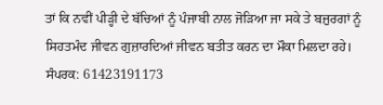ਤਾਂ ਕਿ ਨਵੀਂ ਪੀੜ੍ਹੀ ਦੇ ਬੱਚਿਆਂ ਨੂੰ ਪੰਜਾਬੀ ਨਾਲ ਜੋੜਿਆ ਜਾ ਸਕੇ ਤੇ ਬਜ਼ੁਰਗਾਂ ਨੂੰ ਸਿਹਤਮੰਦ ਜੀਵਨ ਗੁਜ਼ਾਰਦਿਆਂ ਜੀਵਨ ਬਤੀਤ ਕਰਨ ਦਾ ਮੌਕਾ ਮਿਲਦਾ ਰਹੇ।
ਸੰਪਰਕ: 61423191173